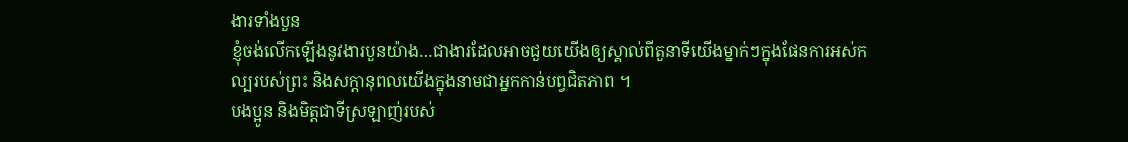ងារទាំងបួន
ខ្ញុំចង់លើកឡើងនូវងារបួនយ៉ាង…ជាងារដែលអាចជួយយើងឲ្យស្គាល់ពីតួនាទីយើងម្នាក់ៗក្នុងផែនការអស់កល្បរបស់ព្រះ និងសក្ដានុពលយើងក្នុងនាមជាអ្នកកាន់បព្វជិតភាព ។
បងប្អូន និងមិត្តជាទីស្រឡាញ់របស់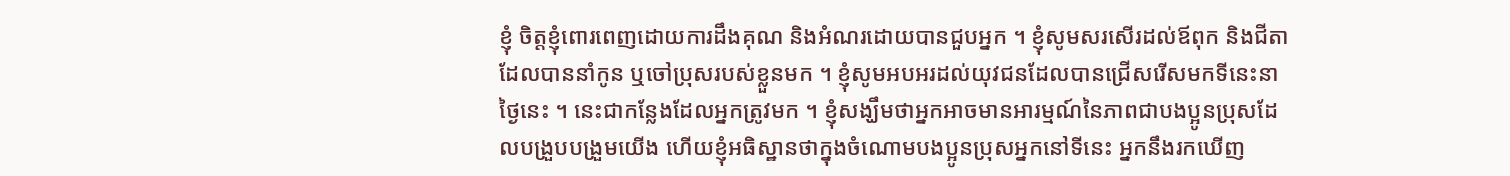ខ្ញុំ ចិត្តខ្ញុំពោរពេញដោយការដឹងគុណ និងអំណរដោយបានជួបអ្នក ។ ខ្ញុំសូមសរសើរដល់ឪពុក និងជីតាដែលបាននាំកូន ឬចៅប្រុសរបស់ខ្លួនមក ។ ខ្ញុំសូមអបអរដល់យុវជនដែលបានជ្រើសរើសមកទីនេះនាថ្ងៃនេះ ។ នេះជាកន្លែងដែលអ្នកត្រូវមក ។ ខ្ញុំសង្ឃឹមថាអ្នកអាចមានអារម្មណ៍នៃភាពជាបងប្អូនប្រុសដែលបង្រួបបង្រួមយើង ហើយខ្ញុំអធិស្ឋានថាក្នុងចំណោមបងប្អូនប្រុសអ្នកនៅទីនេះ អ្នកនឹងរកឃើញ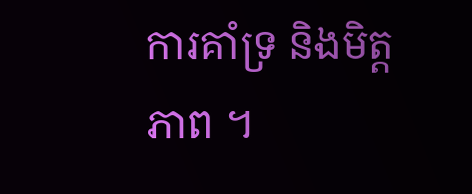ការគាំទ្រ និងមិត្តភាព ។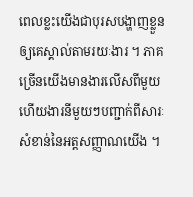ពេលខ្លះយើងជាបុរសបង្ហាញខ្លួនឲ្យគេស្គាល់តាមរយៈងារ ។ ភាគច្រើនយើងមានងារលើសពីមួយ ហើយងារនីមួយៗបញ្ជាក់ពីសារៈសំខាន់នៃអត្តសញ្ញាណយើង ។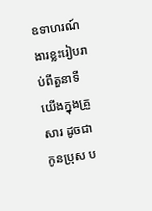ឧទាហរណ៍ ងារខ្លះរៀបរាប់ពីតួនាទីយើងក្នុងគ្រួសារ ដូចជាកូនប្រុស ប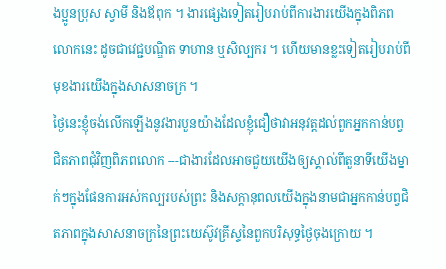ងប្អូនប្រុស ស្វាមី និងឪពុក ។ ងារផ្សេងទៀតរៀបរាប់ពីការងារយើងក្នុងពិភពលោកនេះ ដូចជាវេជ្ជបណ្ឌិត ទាហាន ឬសិល្បករ ។ ហើយមានខ្លះទៀតរៀបរាប់ពីមុខងារយើងក្នុងសាសនាចក្រ ។
ថ្ងៃនេះខ្ញុំចង់លើកឡើងនូវងារបួនយ៉ាងដែលខ្ញុំជឿថាវាអនុវត្តដល់ពួកអ្នកកាន់បព្វជិតភាពជុំវិញពិភពលោក ---ជាងារដែលអាចជួយយើងឲ្យស្គាល់ពីតួនាទីយើងម្នាក់ៗក្នុងផែនការអស់កល្បរបស់ព្រះ និងសក្ដានុពលយើងក្នុងនាមជាអ្នកកាន់បព្វជិតភាពក្នុងសាសនាចក្រនៃព្រះយេស៊ូវគ្រីស្ទនៃពួកបរិសុទ្ធថ្ងៃចុងក្រោយ ។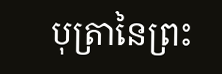បុត្រានៃព្រះ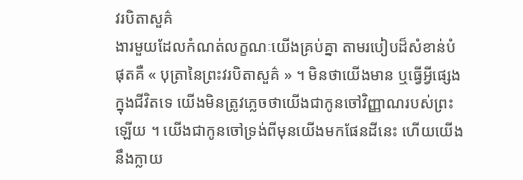វរបិតាសួគ៌
ងារមួយដែលកំណត់លក្ខណៈយើងគ្រប់គ្នា តាមរបៀបដ៏សំខាន់បំផុតគឺ « បុត្រានៃព្រះវរបិតាសួគ៌ » ។ មិនថាយើងមាន ឬធ្វើអ្វីផ្សេងក្នុងជីវិតទេ យើងមិនត្រូវភ្លេចថាយើងជាកូនចៅវិញ្ញាណរបស់ព្រះឡើយ ។ យើងជាកូនចៅទ្រង់ពីមុនយើងមកផែនដីនេះ ហើយយើងនឹងក្លាយ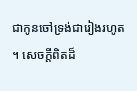ជាកូនចៅទ្រង់ជារៀងរហូត ។ សេចក្ដីពិតដ៏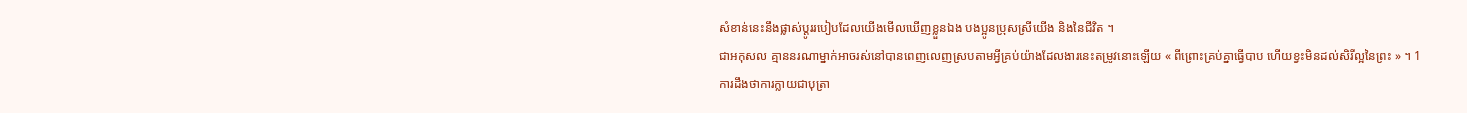សំខាន់នេះនឹងផ្លាស់ប្ដូររបៀបដែលយើងមើលឃើញខ្លួនឯង បងប្អូនប្រុសស្រីយើង និងនៃជីវិត ។
ជាអកុសល គ្មាននរណាម្នាក់អាចរស់នៅបានពេញលេញស្របតាមអ្វីគ្រប់យ៉ាងដែលងារនេះតម្រូវនោះឡើយ « ពីព្រោះគ្រប់គ្នាធ្វើបាប ហើយខ្វះមិនដល់សិរីល្អនៃព្រះ » ។ 1
ការដឹងថាការក្លាយជាបុត្រា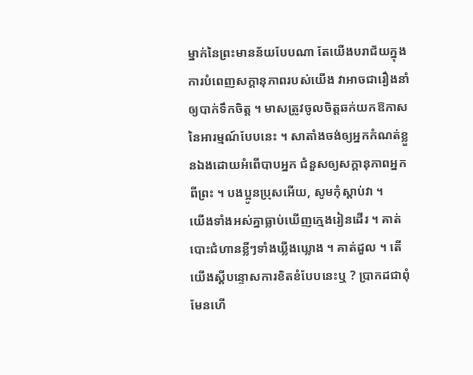ម្នាក់នៃព្រះមានន័យបែបណា តែយើងបរាជ័យក្នុងការបំពេញសក្ដានុភាពរបស់យើង វាអាចជារឿងនាំឲ្យបាក់ទឹកចិត្ត ។ មាសត្រូវចូលចិត្តឆក់យកឱកាសនៃអារម្មណ៍បែបនេះ ។ សាតាំងចង់ឲ្យអ្នកកំណត់ខ្លួនឯងដោយអំពើបាបអ្នក ជំនួសឲ្យសក្ដានុភាពអ្នកពីព្រះ ។ បងប្អូនប្រុសអើយ, សូមកុំស្ដាប់វា ។
យើងទាំងអស់គ្នាធ្លាប់ឃើញក្មេងរៀនដើរ ។ គាត់បោះជំហានខ្លីៗទាំងឃ្លីងឃ្លោង ។ គាត់ដួល ។ តើយើងស្ដីបន្ទោសការខិតខំបែបនេះឬ ? ប្រាកដជាពុំមែនហើ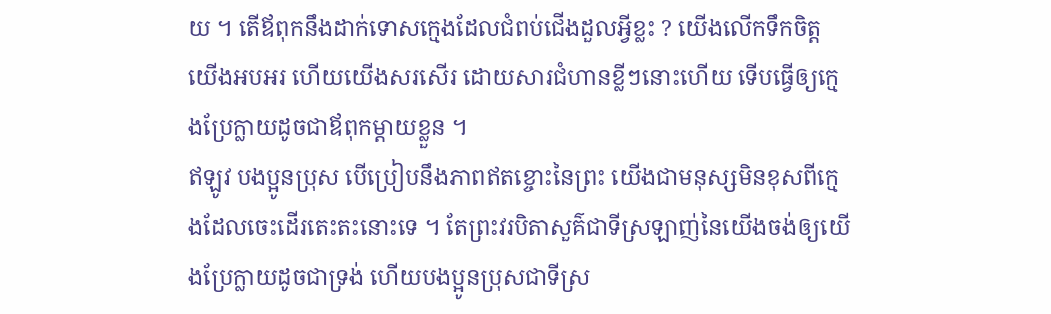យ ។ តើឪពុកនឹងដាក់ទោសក្មេងដែលជំពប់ជើងដួលអ្វីខ្លះ ? យើងលើកទឹកចិត្ត យើងអបអរ ហើយយើងសរសើរ ដោយសារជំហានខ្លីៗនោះហើយ ទើបធ្វើឲ្យក្មេងប្រែក្លាយដូចជាឪពុកម្ដាយខ្លួន ។
ឥឡូវ បងប្អូនប្រុស បើប្រៀបនឹងភាពឥតខ្ចោះនៃព្រះ យើងជាមនុស្សមិនខុសពីក្មេងដែលចេះដើរតេះតះនោះទេ ។ តែព្រះវរបិតាសួគ៌ជាទីស្រឡាញ់នៃយើងចង់ឲ្យយើងប្រែក្លាយដូចជាទ្រង់ ហើយបងប្អូនប្រុសជាទីស្រ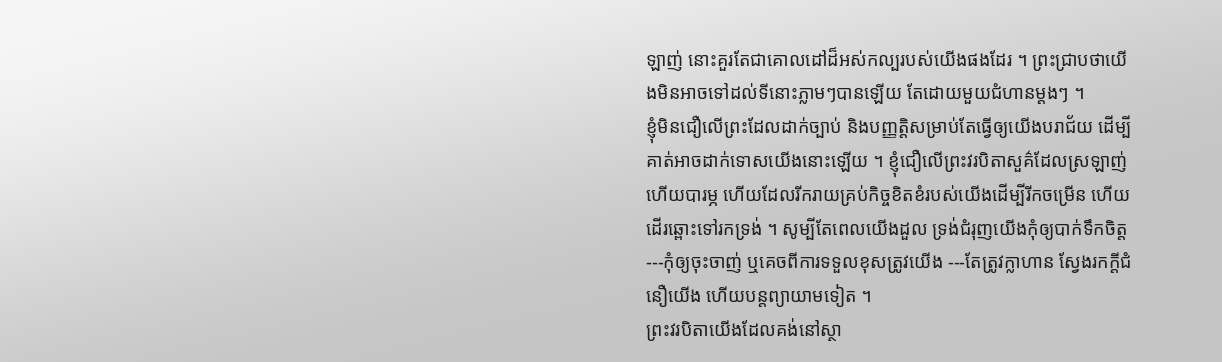ឡាញ់ នោះគួរតែជាគោលដៅដ៏អស់កល្បរបស់យើងផងដែរ ។ ព្រះជ្រាបថាយើងមិនអាចទៅដល់ទីនោះភ្លាមៗបានឡើយ តែដោយមួយជំហានម្ដងៗ ។
ខ្ញុំមិនជឿលើព្រះដែលដាក់ច្បាប់ និងបញ្ញត្តិសម្រាប់តែធ្វើឲ្យយើងបរាជ័យ ដើម្បីគាត់អាចដាក់ទោសយើងនោះឡើយ ។ ខ្ញុំជឿលើព្រះវរបិតាសួគ៌ដែលស្រឡាញ់ ហើយបារម្ភ ហើយដែលរីករាយគ្រប់កិច្ចខិតខំរបស់យើងដើម្បីរីកចម្រើន ហើយដើរឆ្ពោះទៅរកទ្រង់ ។ សូម្បីតែពេលយើងដួល ទ្រង់ជំរុញយើងកុំឲ្យបាក់ទឹកចិត្ត ---កុំឲ្យចុះចាញ់ ឬគេចពីការទទួលខុសត្រូវយើង ---តែត្រូវក្លាហាន ស្វែងរកក្ដីជំនឿយើង ហើយបន្តព្យាយាមទៀត ។
ព្រះវរបិតាយើងដែលគង់នៅស្ថា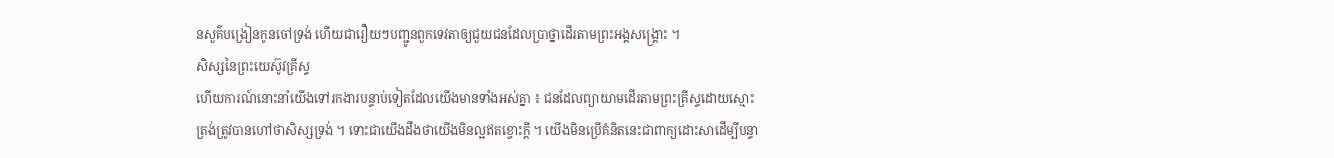នសួគ៌បង្រៀនកូនចៅទ្រង់ ហើយជារឿយៗបញ្ជូនពួកទេវតាឲ្យជួយជនដែលប្រាថ្នាដើរតាមព្រះអង្គសង្គ្រោះ ។
សិស្សនៃព្រះយេស៊ូវគ្រីស្ទ
ហើយការណ៍នោះនាំយើងទៅរកងារបន្ទាប់ទៀតដែលយើងមានទាំងអស់គ្នា ៖ ជនដែលព្យាយាមដើរតាមព្រះគ្រីស្ទដោយស្មោះត្រង់ត្រូវបានហៅថាសិស្សទ្រង់ ។ ទោះជាយើងដឹងថាយើងមិនល្អឥតខ្ចោះក្តី ។ យើងមិនប្រើគំនិតនេះជាពាក្យដោះសាដើម្បីបន្ទា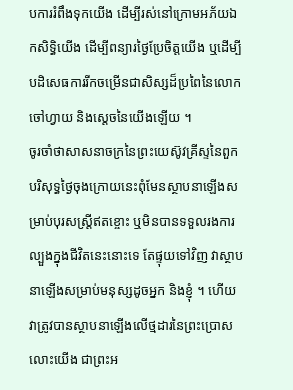បការរំពឹងទុកយើង ដើម្បីរស់នៅក្រោមអភ័យឯកសិទ្ធិយើង ដើម្បីពន្យារថ្ងៃប្រែចិត្តយើង ឬដើម្បីបដិសេធការរីកចម្រើនជាសិស្សដ៏ប្រពៃនៃលោកចៅហ្វាយ និងស្តេចនៃយើងឡើយ ។
ចូរចាំថាសាសនាចក្រនៃព្រះយេស៊ូវគ្រីស្ទនៃពួកបរិសុទ្ធថ្ងៃចុងក្រោយនេះពុំមែនស្ថាបនាឡើងសម្រាប់បុរសស្ត្រីឥតខ្ចោះ ឬមិនបានទទួលរងការល្បួងក្នុងជីវិតនេះនោះទេ តែផ្ទុយទៅវិញ វាស្ថាបនាឡើងសម្រាប់មនុស្សដូចអ្នក និងខ្ញុំ ។ ហើយវាត្រូវបានស្ថាបនាឡើងលើថ្មដារនៃព្រះប្រោសលោះយើង ជាព្រះអ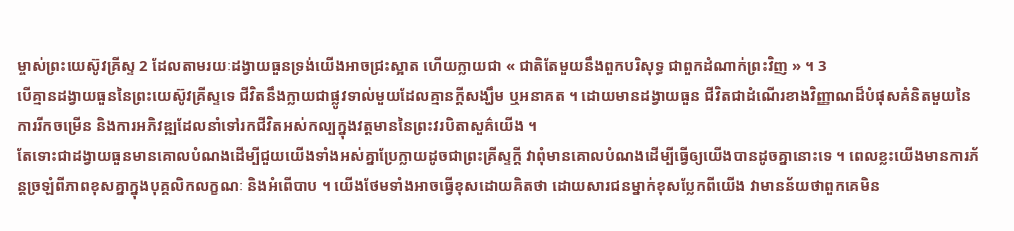ម្ចាស់ព្រះយេស៊ូវគ្រីស្ទ 2 ដែលតាមរយៈដង្វាយធួនទ្រង់យើងអាចជ្រះស្អាត ហើយក្លាយជា « ជាតិតែមួយនឹងពួកបរិសុទ្ធ ជាពួកដំណាក់ព្រះវិញ » ។ 3
បើគ្មានដង្វាយធួននៃព្រះយេស៊ូវគ្រីស្ទទេ ជីវិតនឹងក្លាយជាផ្លូវទាល់មួយដែលគ្មានក្ដីសង្ឃឹម ឬអនាគត ។ ដោយមានដង្វាយធួន ជីវិតជាដំណើរខាងវិញ្ញាណដ៏បំផុសគំនិតមួយនៃការរីកចម្រើន និងការអភិវឌ្ឍដែលនាំទៅរកជីវិតអស់កល្បក្នុងវត្តមាននៃព្រះវរបិតាសួគ៌យើង ។
តែទោះជាដង្វាយធួនមានគោលបំណងដើម្បីជួយយើងទាំងអស់គ្នាប្រែក្លាយដូចជាព្រះគ្រីស្ទក្ដី វាពុំមានគោលបំណងដើម្បីធ្វើឲ្យយើងបានដូចគ្នានោះទេ ។ ពេលខ្លះយើងមានការភ័ន្តច្រឡំពីភាពខុសគ្នាក្នុងបុគ្គលិកលក្ខណៈ និងអំពើបាប ។ យើងថែមទាំងអាចធ្វើខុសដោយគិតថា ដោយសារជនម្នាក់ខុសប្លែកពីយើង វាមានន័យថាពួកគេមិន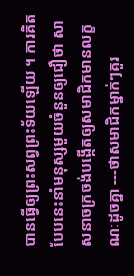បានធ្វើឲ្យព្រះសព្វព្រះទ័យឡើយ ។ ការគិតបែបនេះនាំមនុស្សមួយចំនួនឲ្យជឿថា សាសនាចក្រចង់បង្កើតឲ្យសមាជិកមានលក្ខណៈដូចគ្នា ---ថាសមាជិកម្នាក់ៗគួរ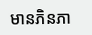មានភិនភា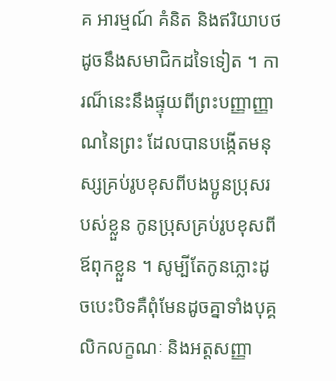គ អារម្មណ៍ គំនិត និងឥរិយាបថដូចនឹងសមាជិកដទៃទៀត ។ ការណ៏នេះនឹងផ្ទុយពីព្រះបញ្ញាញ្ញាណនៃព្រះ ដែលបានបង្កើតមនុស្សគ្រប់រូបខុសពីបងប្អូនប្រុសរបស់ខ្លួន កូនប្រុសគ្រប់រូបខុសពីឪពុកខ្លួន ។ សូម្បីតែកូនភ្លោះដូចបេះបិទគឺពុំមែនដូចគ្នាទាំងបុគ្គលិកលក្ខណៈ និងអត្តសញ្ញា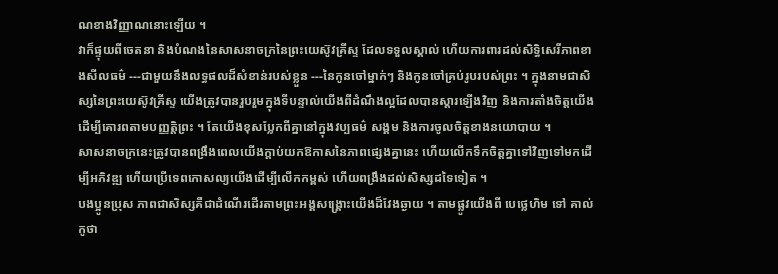ណខាងវិញ្ញាណនោះឡើយ ។
វាក៏ផ្ទុយពីចេតនា និងបំណងនៃសាសនាចក្រនៃព្រះយេស៊ូវគ្រីស្ទ ដែលទទួលស្គាល់ ហើយការពារដល់សិទ្ធិសេរីភាពខាងសីលធម៌ ---ជាមួយនឹងលទ្ធផលដ៏សំខាន់របស់ខ្លួន ---នៃកូនចៅម្នាក់ៗ និងកូនចៅគ្រប់រូបរបស់ព្រះ ។ ក្នុងនាមជាសិស្សនៃព្រះយេស៊ូវគ្រីស្ទ យើងត្រូវបានរួបរួមក្នុងទីបន្ទាល់យើងពីដំណឹងល្អដែលបានស្ដារឡើងវិញ និងការតាំងចិត្តយើងដើម្បីគោរពតាមបញ្ញត្តិព្រះ ។ តែយើងខុសប្លែកពីគ្នានៅក្នុងវប្បធម៌ សង្គម និងការចូលចិត្តខាងនយោបាយ ។
សាសនាចក្រនេះត្រូវបានពង្រឹងពេលយើងក្ដាប់យកឱកាសនៃភាពផ្សេងគ្នានេះ ហើយលើកទឹកចិត្តគ្នាទៅវិញទៅមកដើម្បីអភិវឌ្ឍ ហើយប្រើទេពកោសល្យយើងដើម្បីលើកកម្ពស់ ហើយពង្រឹងដល់សិស្សដទៃទៀត ។
បងប្អូនប្រុស ភាពជាសិស្សគឺជាដំណើរដើរតាមព្រះអង្គសង្គ្រោះយើងដ៏វែងឆ្ងាយ ។ តាមផ្លូវយើងពី បេថ្លេហិម ទៅ គាល់កូថា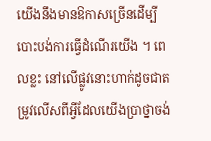យើងនឹងមានឱកាសច្រើនដើម្បីបោះបង់ការធ្វើដំណើរយើង ។ ពេលខ្លះ នៅលើផ្លូវនោះហាក់ដូចជាតម្រូវលើសពីអ្វីដែលយើងប្រាថ្នាចង់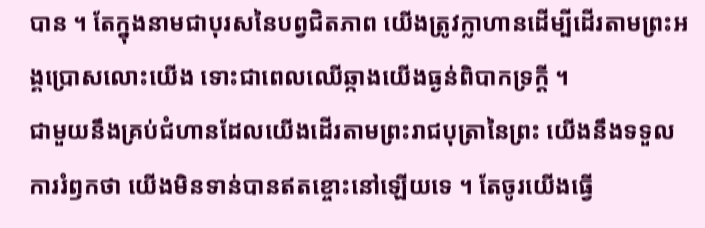បាន ។ តែក្នុងនាមជាបុរសនៃបព្វជិតភាព យើងត្រូវក្លាហានដើម្បីដើរតាមព្រះអង្គប្រោសលោះយើង ទោះជាពេលឈើឆ្កាងយើងធ្ងន់ពិបាកទ្រក្ដី ។
ជាមួយនឹងគ្រប់ជំហានដែលយើងដើរតាមព្រះរាជបុត្រានៃព្រះ យើងនឹងទទួលការរំឭកថា យើងមិនទាន់បានឥតខ្ចោះនៅឡើយទេ ។ តែចូរយើងធ្វើ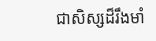ជាសិស្សដ៏រឹងមាំ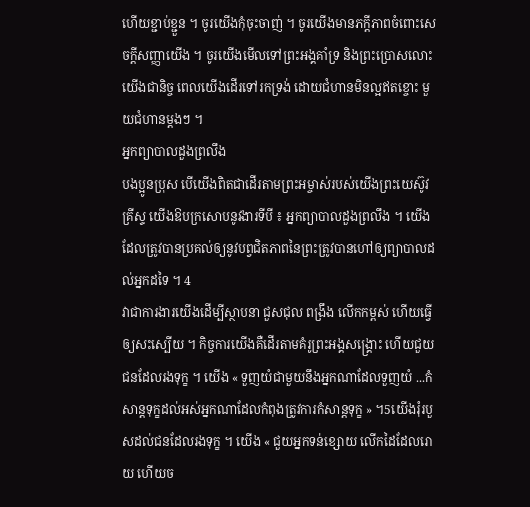ហើយខ្ជាប់ខ្ជួន ។ ចូរយើងកុំចុះចាញ់ ។ ចូរយើងមានភក្ដីភាពចំពោះសេចក្ដីសញ្ញាយើង ។ ចូរយើងមើលទៅព្រះអង្គគាំទ្រ និងព្រះប្រោសលោះយើងជានិច្ច ពេលយើងដើរទៅរកទ្រង់ ដោយជំហានមិនល្អឥតខ្ចោះ មួយជំហានម្ដងៗ ។
អ្នកព្យាបាលដួងព្រលឹង
បងប្អូនប្រុស បើយើងពិតជាដើរតាមព្រះអម្ចាស់របស់យើងព្រះយេស៊ូវគ្រីស្ទ យើងឱបក្រសោបនូវងារទីបី ៖ អ្នកព្យាបាលដួងព្រលឹង ។ យើងដែលត្រូវបានប្រគល់ឲ្យនូវបព្វជិតភាពនៃព្រះត្រូវបានហៅឲ្យព្យាបាលដល់អ្នកដទៃ ។ 4
វាជាការងារយើងដើម្បីស្ថាបនា ជួសជុល ពង្រឹង លើកកម្ពស់ ហើយធ្វើឲ្យសះស្បើយ ។ កិច្ចការយើងគឺដើរតាមគំរូព្រះអង្គសង្គ្រោះ ហើយជួយជនដែលរងទុក្ខ ។ យើង « ទួញយំជាមួយនឹងអ្នកណាដែលទួញយំ ...កំសាន្តទុក្ខដល់អស់អ្នកណាដែលកំពុងត្រូវការកំសាន្តទុក្ខ » ។5យើងរុំរបួសដល់ជនដែលរងទុក្ខ ។ យើង « ជួយអ្នកទន់ខ្សោយ លើកដៃដែលរោយ ហើយច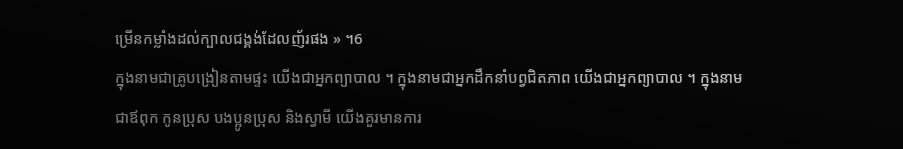ម្រើនកម្លាំងដល់ក្បាលជង្គង់ដែលញ័រផង » ។6
ក្នុងនាមជាគ្រូបង្រៀនតាមផ្ទះ យើងជាអ្នកព្យាបាល ។ ក្នុងនាមជាអ្នកដឹកនាំបព្វជិតភាព យើងជាអ្នកព្យាបាល ។ ក្នុងនាមជាឪពុក កូនប្រុស បងប្អូនប្រុស និងស្វាមី យើងគួរមានការ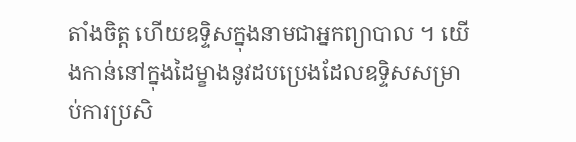តាំងចិត្ត ហើយឧទ្ទិសក្នុងនាមជាអ្នកព្យាបាល ។ យើងកាន់នៅក្នុងដៃម្ខាងនូវដបប្រេងដែលឧទ្ទិសសម្រាប់ការប្រសិ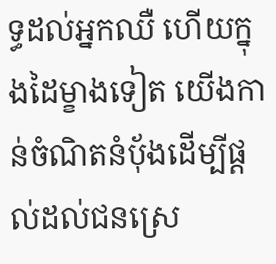ទ្ធដល់អ្នកឈឺ ហើយក្នុងដៃម្ខាងទៀត យើងកាន់ចំណិតនំប៉័ងដើម្បីផ្ដល់ដល់ជនស្រេ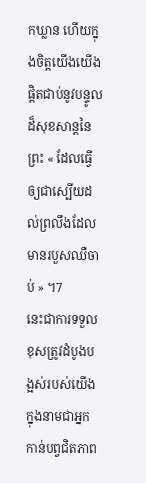កឃ្លាន ហើយក្នុងចិត្តយើងយើងផ្ដិតជាប់នូវបន្ទូលដ៏សុខសាន្តនៃព្រះ « ដែលធ្វើឲ្យជាស្បើយដល់ព្រលឹងដែលមានរបួសឈឺចាប់ » ។7
នេះជាការទទួលខុសត្រូវដំបូងបង្អស់របស់យើងក្នុងនាមជាអ្នកកាន់បព្វជិតភាព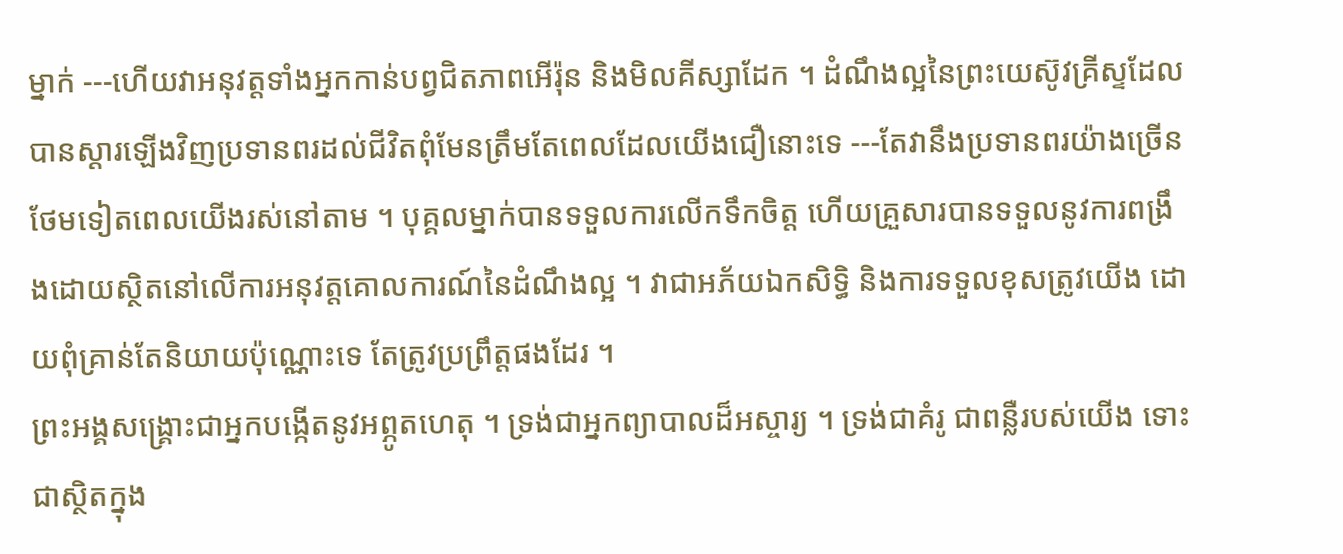ម្នាក់ ---ហើយវាអនុវត្តទាំងអ្នកកាន់បព្វជិតភាពអើរ៉ុន និងមិលគីស្សាដែក ។ ដំណឹងល្អនៃព្រះយេស៊ូវគ្រីស្ទដែលបានស្ដារឡើងវិញប្រទានពរដល់ជីវិតពុំមែនត្រឹមតែពេលដែលយើងជឿនោះទេ ---តែវានឹងប្រទានពរយ៉ាងច្រើនថែមទៀតពេលយើងរស់នៅតាម ។ បុគ្គលម្នាក់បានទទួលការលើកទឹកចិត្ត ហើយគ្រួសារបានទទួលនូវការពង្រឹងដោយស្ថិតនៅលើការអនុវត្តគោលការណ៍នៃដំណឹងល្អ ។ វាជាអភ័យឯកសិទ្ធិ និងការទទួលខុសត្រូវយើង ដោយពុំគ្រាន់តែនិយាយប៉ុណ្ណោះទេ តែត្រូវប្រព្រឹត្តផងដែរ ។
ព្រះអង្គសង្គ្រោះជាអ្នកបង្កើតនូវអព្ភូតហេតុ ។ ទ្រង់ជាអ្នកព្យាបាលដ៏អស្ចារ្យ ។ ទ្រង់ជាគំរូ ជាពន្លឺរបស់យើង ទោះជាស្ថិតក្នុង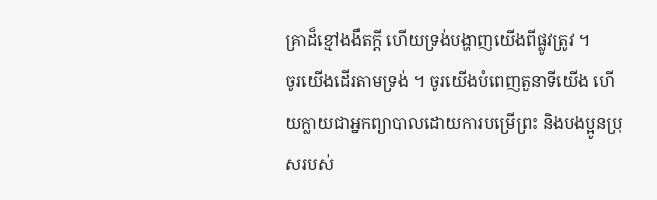គ្រាដ៏ខ្មៅងងឹតក្ដី ហើយទ្រង់បង្ហាញយើងពីផ្លូវត្រូវ ។
ចូរយើងដើរតាមទ្រង់ ។ ចូរយើងបំពេញតួនាទីយើង ហើយក្លាយជាអ្នកព្យាបាលដោយការបម្រើព្រះ និងបងប្អូនប្រុសរបស់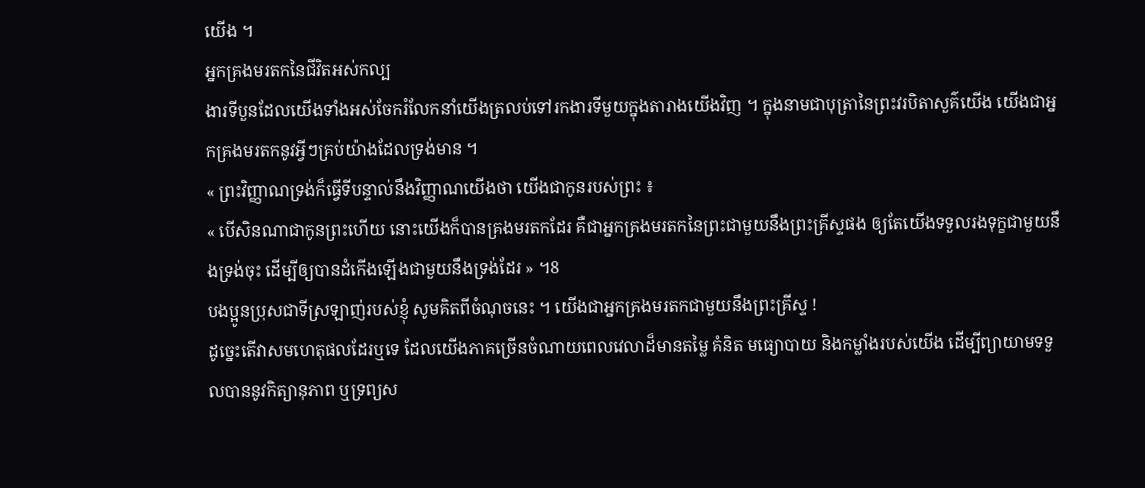យើង ។
អ្នកគ្រងមរតកនៃជីវិតអស់កល្ប
ងារទីបួនដែលយើងទាំងអស់ចែករំលែកនាំយើងត្រលប់ទៅរកងារទីមួយក្នុងតារាងយើងវិញ ។ ក្នុងនាមជាបុត្រានៃព្រះវរបិតាសួគ៌យើង យើងជាអ្នកគ្រងមរតកនូវអ្វីៗគ្រប់យ៉ាងដែលទ្រង់មាន ។
« ព្រះវិញ្ញាណទ្រង់ក៏ធ្វើទីបន្ទាល់នឹងវិញ្ញាណយើងថា យើងជាកូនរបស់ព្រះ ៖
« បើសិនណាជាកូនព្រះហើយ នោះយើងក៏បានគ្រងមរតកដែរ គឺជាអ្នកគ្រងមរតកនៃព្រះជាមួយនឹងព្រះគ្រីស្ទផង ឲ្យតែយើងទទួលរងទុក្ខជាមួយនឹងទ្រង់ចុះ ដើម្បីឲ្យបានដំកើងឡើងជាមួយនឹងទ្រង់ដែរ » ។8
បងប្អូនប្រុសជាទីស្រឡាញ់របស់ខ្ញុំ សូមគិតពីចំណុចនេះ ។ យើងជាអ្នកគ្រងមរតកជាមួយនឹងព្រះគ្រីស្ទ !
ដូច្នេះតើវាសមហេតុផលដែរឬទេ ដែលយើងភាគច្រើនចំណាយពេលវេលាដ៏មានតម្លៃ គំនិត មធ្យោបាយ និងកម្លាំងរបស់យើង ដើម្បីព្យាយាមទទួលបាននូវកិត្យានុភាព ឬទ្រព្យស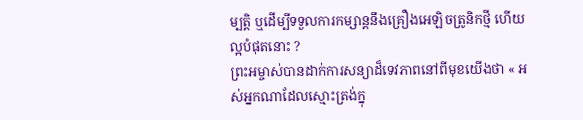ម្បត្តិ ឬដើម្បីទទួលការកម្សាន្តនឹងគ្រឿងអេឡិចត្រូនិកថ្មី ហើយល្អបំផុតនោះ ?
ព្រះអម្ចាស់បានដាក់ការសន្យាដ៏ទេវភាពនៅពីមុខយើងថា « អស់អ្នកណាដែលស្មោះត្រង់ក្នុ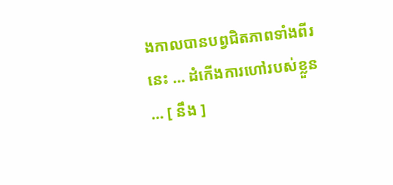ងកាលបានបព្វជិតភាពទាំងពីរនេះ … ដំកើងការហៅរបស់ខ្លួន … [ នឹង ]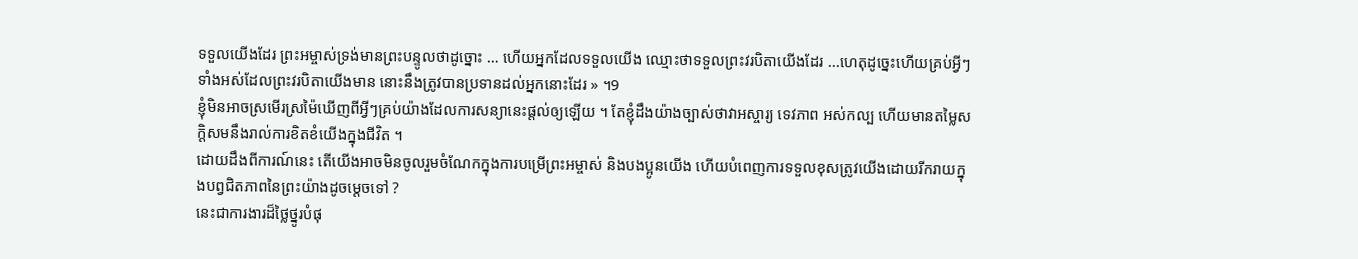ទទួលយើងដែរ ព្រះអម្ចាស់ទ្រង់មានព្រះបន្ទូលថាដូច្នោះ … ហើយអ្នកដែលទទួលយើង ឈ្មោះថាទទួលព្រះវរបិតាយើងដែរ ...ហេតុដូច្នេះហើយគ្រប់អ្វីៗទាំងអស់ដែលព្រះវរបិតាយើងមាន នោះនឹងត្រូវបានប្រទានដល់អ្នកនោះដែរ » ។9
ខ្ញុំមិនអាចស្រមើរស្រម៉ៃឃើញពីអ្វីៗគ្រប់យ៉ាងដែលការសន្យានេះផ្ដល់ឲ្យឡើយ ។ តែខ្ញុំដឹងយ៉ាងច្បាស់ថាវាអស្ចារ្យ ទេវភាព អស់កល្ប ហើយមានតម្លៃសក្ដិសមនឹងរាល់ការខិតខំយើងក្នុងជីវិត ។
ដោយដឹងពីការណ៍នេះ តើយើងអាចមិនចូលរួមចំណែកក្នុងការបម្រើព្រះអម្ចាស់ និងបងប្អូនយើង ហើយបំពេញការទទួលខុសត្រូវយើងដោយរីករាយក្នុងបព្វជិតភាពនៃព្រះយ៉ាងដូចម្តេចទៅ ?
នេះជាការងារដ៏ថ្លៃថ្នូរបំផុ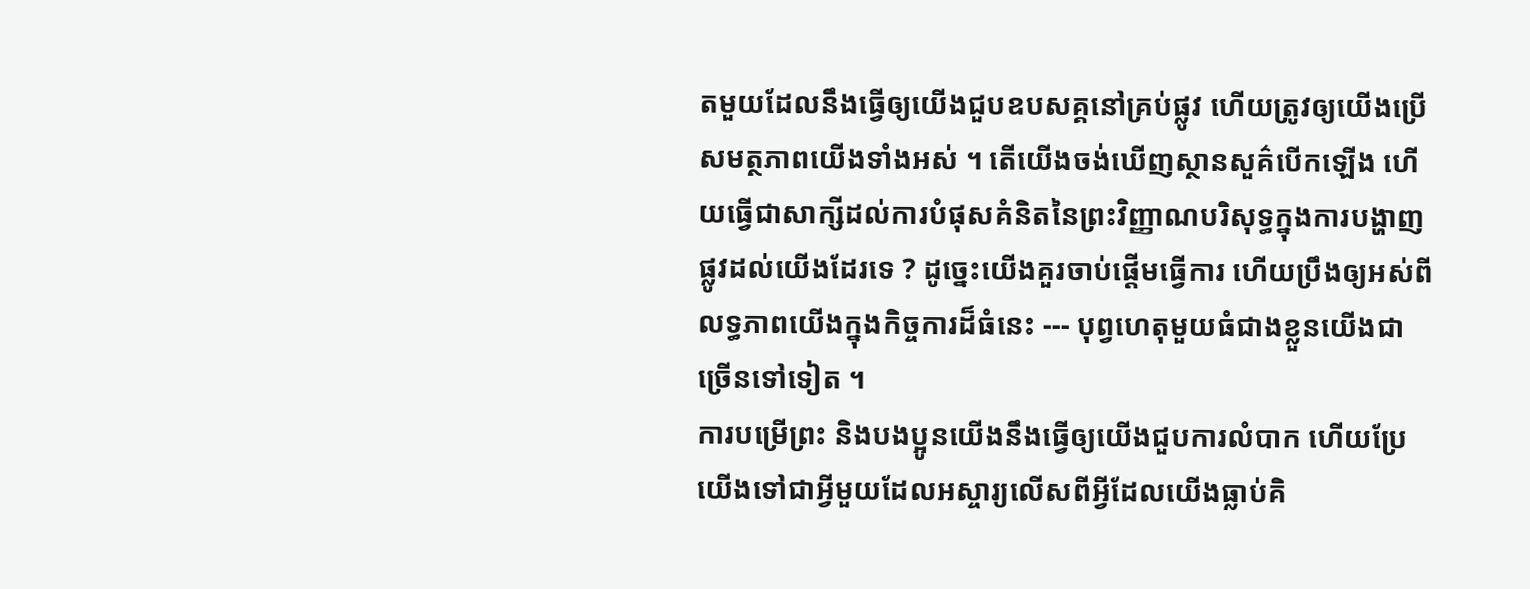តមួយដែលនឹងធ្វើឲ្យយើងជួបឧបសគ្គនៅគ្រប់ផ្លូវ ហើយត្រូវឲ្យយើងប្រើសមត្ថភាពយើងទាំងអស់ ។ តើយើងចង់ឃើញស្ថានសួគ៌បើកឡើង ហើយធ្វើជាសាក្សីដល់ការបំផុសគំនិតនៃព្រះវិញ្ញាណបរិសុទ្ធក្នុងការបង្ហាញផ្លូវដល់យើងដែរទេ ? ដូច្នេះយើងគួរចាប់ផ្ដើមធ្វើការ ហើយប្រឹងឲ្យអស់ពីលទ្ធភាពយើងក្នុងកិច្ចការដ៏ធំនេះ --- បុព្វហេតុមួយធំជាងខ្លួនយើងជាច្រើនទៅទៀត ។
ការបម្រើព្រះ និងបងប្អូនយើងនឹងធ្វើឲ្យយើងជួបការលំបាក ហើយប្រែយើងទៅជាអ្វីមួយដែលអស្ចារ្យលើសពីអ្វីដែលយើងធ្លាប់គិ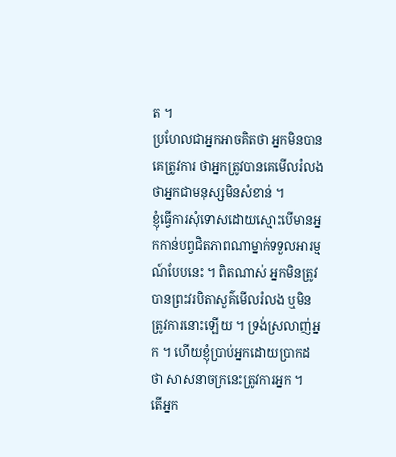ត ។
ប្រហែលជាអ្នកអាចគិតថា អ្នកមិនបានគេត្រូវការ ថាអ្នកត្រូវបានគេមើលរំលង ថាអ្នកជាមនុស្សមិនសំខាន់ ។
ខ្ញុំធ្វើការសុំទោសដោយស្មោះបើមានអ្នកកាន់បព្វជិតភាពណាម្នាក់ទទួលអារម្មណ៍បែបនេះ ។ ពិតណាស់ អ្នកមិនត្រូវបានព្រះវរបិតាសួគ៌មើលរំលង ឬមិនត្រូវការនោះឡើយ ។ ទ្រង់ស្រលាញ់អ្នក ។ ហើយខ្ញុំប្រាប់អ្នកដោយប្រាកដថា សាសនាចក្រនេះត្រូវការអ្នក ។
តើអ្នក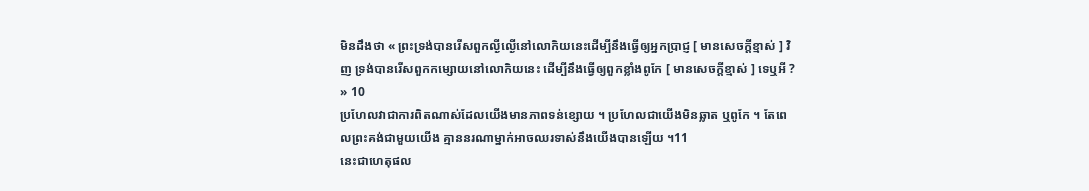មិនដឹងថា « ព្រះទ្រង់បានរើសពួកល្ងីល្ងើនៅលោកិយនេះដើម្បីនឹងធ្វើឲ្យអ្នកប្រាជ្ញ [ មានសេចក្ដីខ្មាស់ ] វិញ ទ្រង់បានរើសពួកកម្សោយនៅលោកិយនេះ ដើម្បីនឹងធ្វើឲ្យពួកខ្លាំងពូកែ [ មានសេចក្ដីខ្មាស់ ] ទេឬអី ? » 10
ប្រហែលវាជាការពិតណាស់ដែលយើងមានភាពទន់ខ្សោយ ។ ប្រហែលជាយើងមិនឆ្លាត ឬពូកែ ។ តែពេលព្រះគង់ជាមួយយើង គ្មាននរណាម្នាក់អាចឈរទាស់នឹងយើងបានឡើយ ។11
នេះជាហេតុផល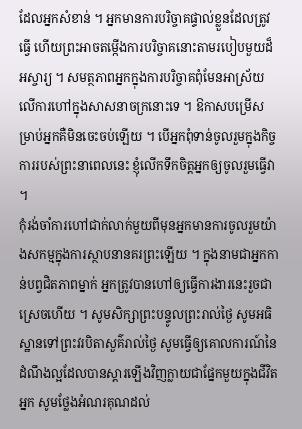ដែលអ្នកសំខាន់ ។ អ្នកមានការបរិច្ចាគផ្ទាល់ខ្លួនដែលត្រូវធ្វើ ហើយព្រះអាចតម្កើងការបរិច្ចាគនោះតាមរបៀបមួយដ៏អស្ចារ្យ ។ សមត្ថភាពអ្នកក្នុងការបរិច្ចាគពុំមែនអាស្រ័យលើការហៅក្នុងសាសនាចក្រនោះទេ ។ ឱកាសបម្រើសម្រាប់អ្នកគឺមិនចេះចប់ឡើយ ។ បើអ្នកពុំទាន់ចូលរួមក្នុងកិច្ចការរបស់ព្រះនាពេលនេះ ខ្ញុំលើកទឹកចិត្តអ្នកឲ្យចូលរួមធ្វើវា ។
កុំរង់ចាំការហៅជាក់លាក់មួយពីមុនអ្នកមានការចូលរួមយ៉ាងសកម្មក្នុងការស្ថាបនានគរព្រះឡើយ ។ ក្នុងនាមជាអ្នកកាន់បព្វជិតភាពម្នាក់ អ្នកត្រូវបានហៅឲ្យធ្វើការងារនេះរួចជាស្រេចហើយ ។ សូមសិក្សាព្រះបន្ទូលព្រះរាល់ថ្ងៃ សូមអធិស្ឋានទៅព្រះវរបិតាសួគ៌រាល់ថ្ងៃ សូមធ្វើឲ្យគោលការណ៍នៃដំណឹងល្អដែលបានស្ដារឡើងវិញក្លាយជាផ្នែកមួយក្នុងជីវិតអ្នក សូមថ្លែងអំណរគុណដល់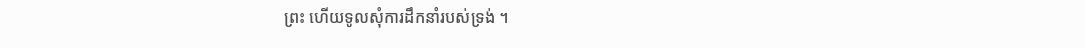ព្រះ ហើយទូលសុំការដឹកនាំរបស់ទ្រង់ ។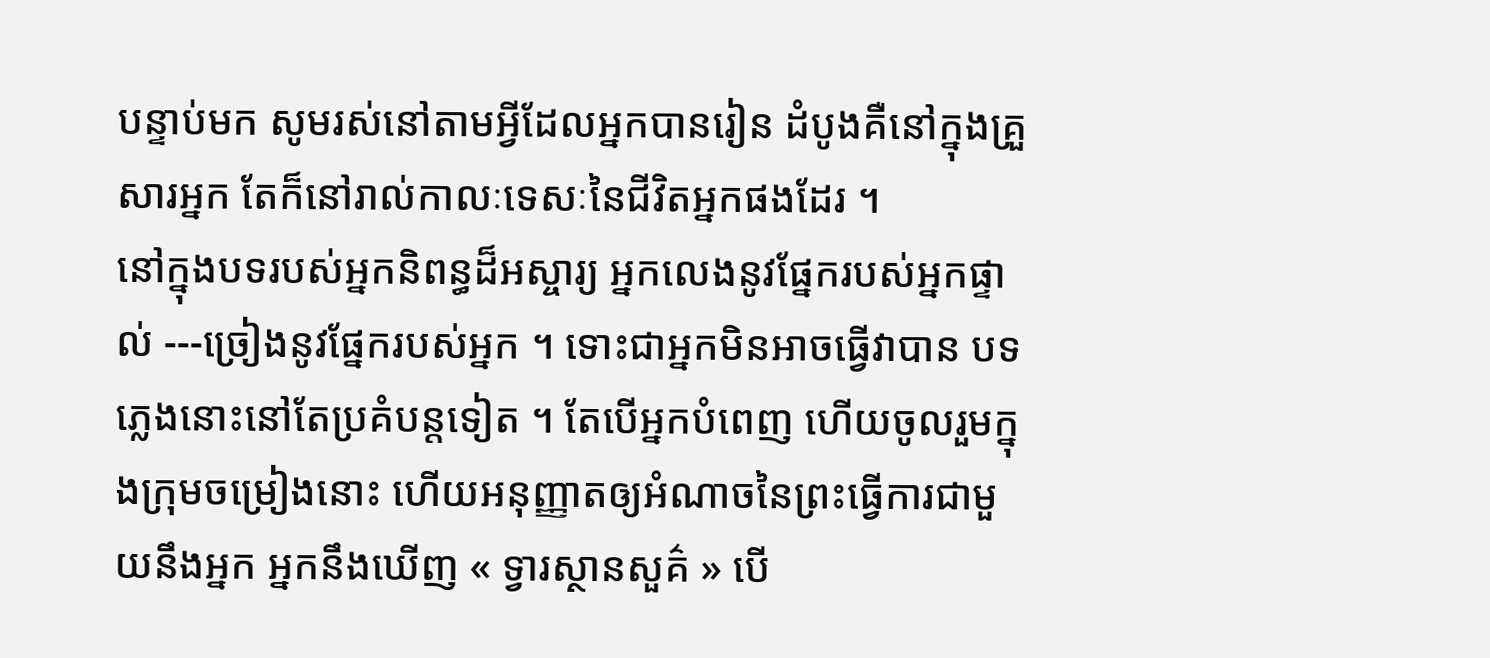បន្ទាប់មក សូមរស់នៅតាមអ្វីដែលអ្នកបានរៀន ដំបូងគឺនៅក្នុងគ្រួសារអ្នក តែក៏នៅរាល់កាលៈទេសៈនៃជីវិតអ្នកផងដែរ ។
នៅក្នុងបទរបស់អ្នកនិពន្ធដ៏អស្ចារ្យ អ្នកលេងនូវផ្នែករបស់អ្នកផ្ទាល់ ---ច្រៀងនូវផ្នែករបស់អ្នក ។ ទោះជាអ្នកមិនអាចធ្វើវាបាន បទភ្លេងនោះនៅតែប្រគំបន្តទៀត ។ តែបើអ្នកបំពេញ ហើយចូលរួមក្នុងក្រុមចម្រៀងនោះ ហើយអនុញ្ញាតឲ្យអំណាចនៃព្រះធ្វើការជាមួយនឹងអ្នក អ្នកនឹងឃើញ « ទ្វារស្ថានសួគ៌ » បើ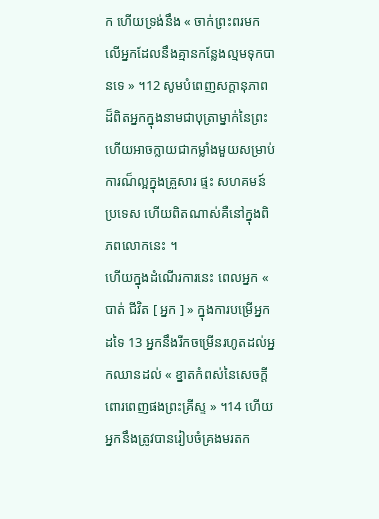ក ហើយទ្រង់នឹង « ចាក់ព្រះពរមកលើអ្នកដែលនឹងគ្មានកន្លែងល្មមទុកបានទេ » ។12 សូមបំពេញសក្ដានុភាពដ៏ពិតអ្នកក្នុងនាមជាបុត្រាម្នាក់នៃព្រះ ហើយអាចក្លាយជាកម្លាំងមួយសម្រាប់ការណ៏ល្អក្នុងគ្រួសារ ផ្ទះ សហគមន៍ ប្រទេស ហើយពិតណាស់គឺនៅក្នុងពិភពលោកនេះ ។
ហើយក្នុងដំណើរការនេះ ពេលអ្នក « បាត់ ជីវិត [ អ្នក ] » ក្នុងការបម្រើអ្នកដទៃ 13 អ្នកនឹងរីកចម្រើនរហូតដល់អ្នកឈានដល់ « ខ្នាតកំពស់នៃសេចក្ដីពោរពេញផងព្រះគ្រីស្ទ » ។14 ហើយអ្នកនឹងត្រូវបានរៀបចំគ្រងមរតក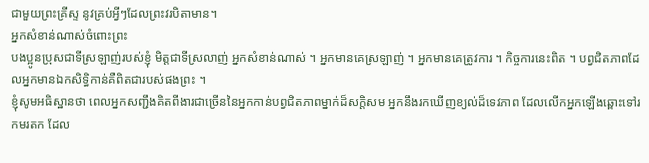ជាមួយព្រះគ្រីស្ទ នូវគ្រប់អ្វីៗដែលព្រះវរបិតាមាន។
អ្នកសំខាន់ណាស់ចំពោះព្រះ
បងប្អូនប្រុសជាទីស្រឡាញ់របស់ខ្ញុំ មិត្តជាទីស្រលាញ់ អ្នកសំខាន់ណាស់ ។ អ្នកមានគេស្រឡាញ់ ។ អ្នកមានគេត្រូវការ ។ កិច្ចការនេះពិត ។ បព្វជិតភាពដែលអ្នកមានឯកសិទ្ធិកាន់គឺពិតជារបស់ផងព្រះ ។
ខ្ញុំសូមអធិស្ឋានថា ពេលអ្នកសញ្ជឹងគិតពីងារជាច្រើននៃអ្នកកាន់បព្វជិតភាពម្នាក់ដ៏សក្ដិសម អ្នកនឹងរកឃើញខ្យល់ដ៏ទេវភាព ដែលលើកអ្នកឡើងឆ្ពោះទៅរកមរតក ដែល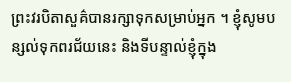ព្រះវរបិតាសួគ៌បានរក្សាទុកសម្រាប់អ្នក ។ ខ្ញុំសូមបន្សល់ទុកពរជ័យនេះ និងទីបន្ទាល់ខ្ញុំក្នុង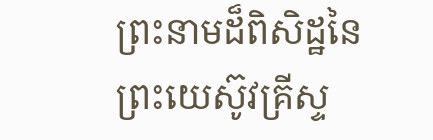ព្រះនាមដ៏ពិសិដ្ឋនៃព្រះយេស៊ូវគ្រីស្ទ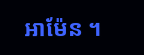អាម៉ែន ។